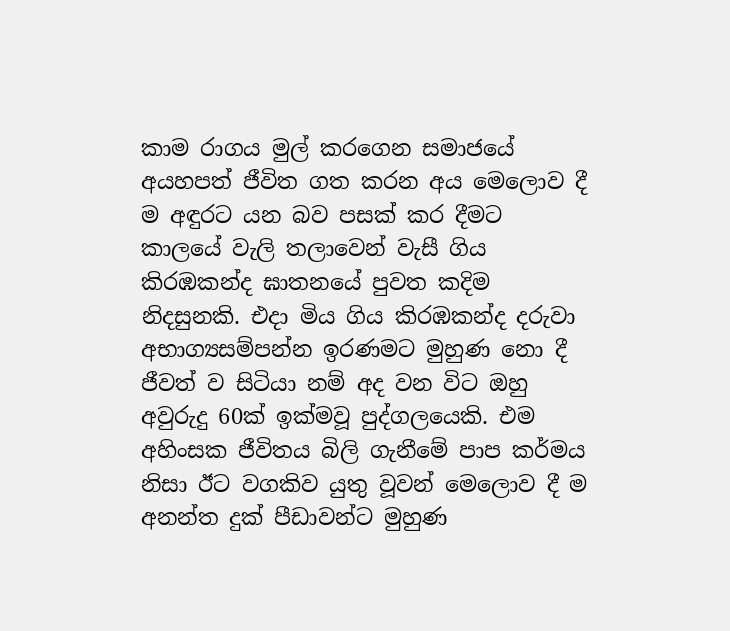කාම රාගය මුල් කරගෙන සමාජයේ අයහපත් ජීවිත ගත කරන අය මෙලොව දී ම අඳුරට යන බව පසක් කර දීමට කාලයේ වැලි තලාවෙන් වැසී ගිය කිරඹකන්ද ඝාතනයේ පුවත කදිම නිදසුනකි. එදා මිය ගිය කිරඹකන්ද දරුවා අභාග්‍යසම්පන්න ඉරණමට මුහුණ නො දී ජීවත් ව සිටියා නම් අද වන විට ඔහු අවුරුදු 60ක් ඉක්මවූ පුද්ගලයෙකි. එම අහිංසක ජීවිතය බිලි ගැනීමේ පාප කර්මය නිසා ඊට වගකිව යුතු වූවන් මෙලොව දී ම අනන්ත දුක් පීඩාවන්ට මුහුණ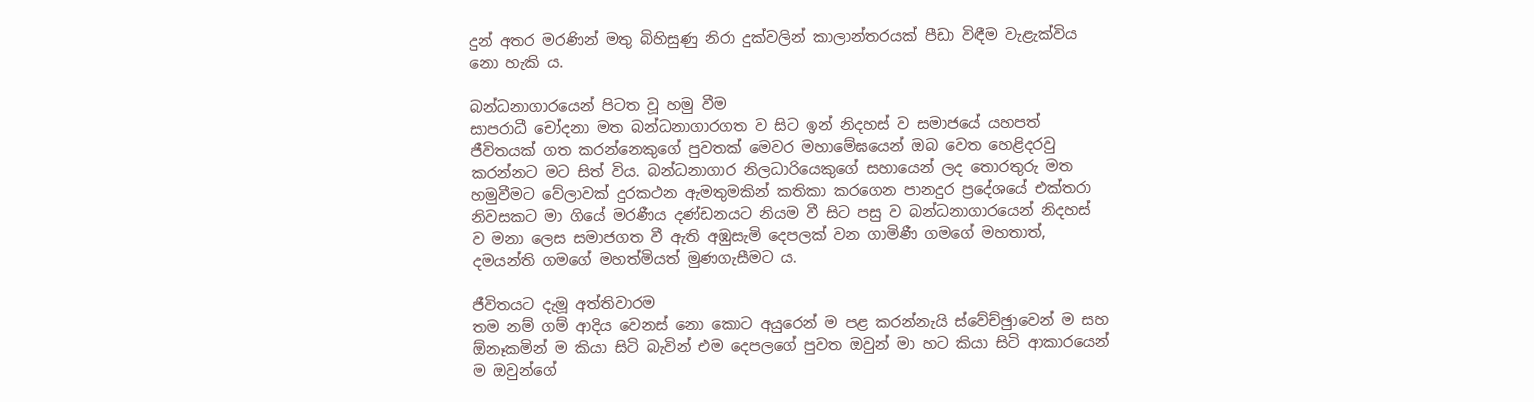දුන් අතර මරණින් මතු බිහිසුණු නිරා දුක්වලින් කාලාන්තරයක් පීඩා විඳීම වැළැක්විය නො හැකි ය.

බන්ධනාගාරයෙන් පිටත වූ හමු වීම
සාපරාධී චෝදනා මත බන්ධනාගාරගත ව සිට ඉන් නිදහස් ව සමාජයේ යහපත් ජීවිතයක් ගත කරන්නෙකුගේ පුවතක් මෙවර මහාමේඝයෙන් ඔබ වෙත හෙළිදරවු කරන්නට මට සිත් විය. බන්ධනාගාර නිලධාරියෙකුගේ සහායෙන් ලද තොරතුරු මත හමුවීමට වේලාවක් දුරකථන ඇමතුමකින් කතිකා කරගෙන පානදුර ප්‍රදේශයේ එක්තරා නිවසකට මා ගියේ මරණීය දණ්ඩනයට නියම වී සිට පසු ව බන්ධනාගාරයෙන් නිදහස් ව මනා ලෙස සමාජගත වී ඇති අඹුසැමි දෙපලක් වන ගාමිණී ගමගේ මහතාත්, දමයන්ති ගමගේ මහත්මියත් මුණගැසීමට ය.

ජීවිතයට දැමූ අත්තිවාරම
තම නම් ගම් ආදිය වෙනස් නො කොට අයුරෙන් ම පළ කරන්නැයි ස්වේච්ඡුාවෙන් ම සහ ඕනෑකමින් ම කියා සිටි බැවින් එම දෙපලගේ පුවත ඔවුන් මා හට කියා සිටි ආකාරයෙන් ම ඔවුන්ගේ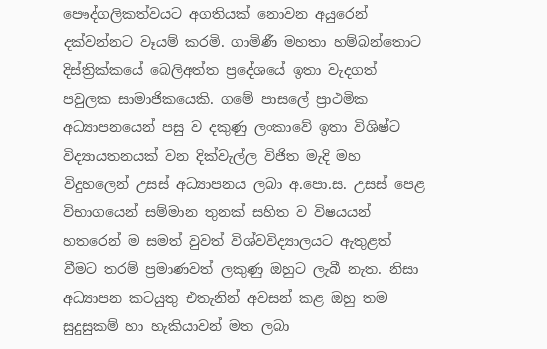පෞද්ගලිකත්වයට අගතියක් නොවන අයුරෙන් දක්වන්නට වෑයම් කරමි. ගාමිණී මහතා හම්බන්තොට දිස්ත්‍රික්කයේ බෙලිඅත්ත ප්‍රදේශයේ ඉතා වැදගත් පවුලක සාමාජිකයෙකි. ගමේ පාසලේ ප්‍රාථමික අධ්‍යාපනයෙන් පසු ව දකුණු ලංකාවේ ඉතා විශිෂ්ට විද්‍යායතනයක් වන දික්වැල්ල විජිත මැදි මහ විදුහලෙන් උසස් අධ්‍යාපනය ලබා අ.පො.ස. උසස් පෙළ විභාගයෙන් සම්මාන තුනක් සහිත ව විෂයයන් හතරෙන් ම සමත් වුවත් විශ්වවිද්‍යාලයට ඇතුළත් වීමට තරම් ප්‍රමාණවත් ලකුණු ඔහුට ලැබී නැත. නිසා අධ්‍යාපන කටයුතු එතැනින් අවසන් කළ ඔහු තම සුදුසුකම් හා හැකියාවන් මත ලබා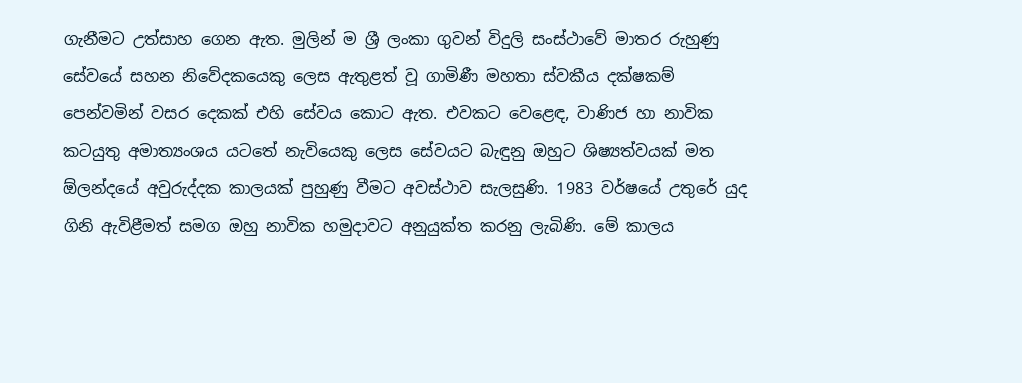ගැනීමට උත්සාහ ගෙන ඇත. මුලින් ම ශ්‍රී ලංකා ගුවන් විදුලි සංස්ථාවේ මාතර රුහුණු සේවයේ සහන නිවේදකයෙකු ලෙස ඇතුළත් වූ ගාමිණී මහතා ස්වකීය දක්ෂකම් පෙන්වමින් වසර දෙකක් එහි සේවය කොට ඇත. එවකට වෙළෙඳ, වාණිජ හා නාවික කටයුතු අමාත්‍යංශය යටතේ නැවියෙකු ලෙස සේවයට බැඳුනු ඔහුට ශිෂ්‍යත්වයක් මත ඕලන්දයේ අවුරුද්දක කාලයක් පුහුණු වීමට අවස්ථාව සැලසුණි. 1983 වර්ෂයේ උතුරේ යුද ගිනි ඇවිළීමත් සමග ඔහු නාවික හමුදාවට අනුයුක්ත කරනු ලැබිණි. මේ කාලය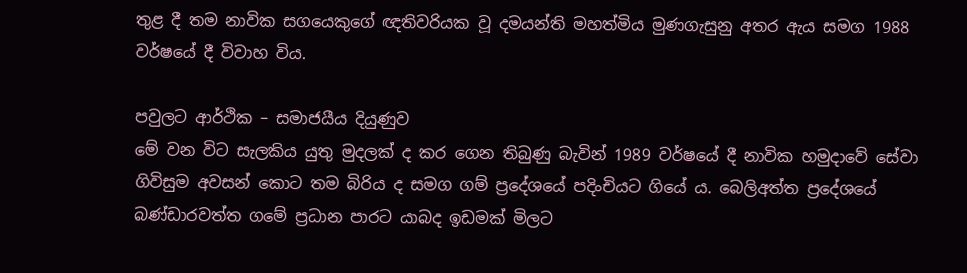තුළ දී තම නාවික සගයෙකුගේ ඥතිවරියක වූ දමයන්ති මහත්මිය මුණගැසුනු අතර ඇය සමග 1988 වර්ෂයේ දී විවාහ විය.

පවුලට ආර්ථික – සමාජයීය දියුණුව
මේ වන විට සැලකිය යුතු මුදලක් ද කර ගෙන තිබුණු බැවින් 1989 වර්ෂයේ දී නාවික හමුදාවේ සේවා ගිවිසුම අවසන් කොට තම බිරිය ද සමග ගම් ප්‍රදේශයේ පදිංචියට ගියේ ය. බෙලිඅත්ත ප්‍රදේශයේ බණ්ඩාරවත්ත ගමේ ප්‍රධාන පාරට යාබද ඉඩමක් මිලට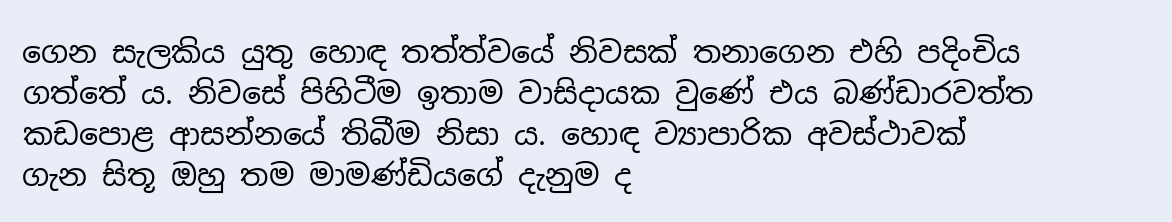ගෙන සැලකිය යුතු හොඳ තත්ත්වයේ නිවසක් තනාගෙන එහි පදිංචිය ගත්තේ ය. නිවසේ පිහිටීම ඉතාම වාසිදායක වුණේ එය බණ්ඩාරවත්ත කඩපොළ ආසන්නයේ තිබීම නිසා ය. හොඳ ව්‍යාපාරික අවස්ථාවක් ගැන සිතූ ඔහු තම මාමණ්ඩියගේ දැනුම ද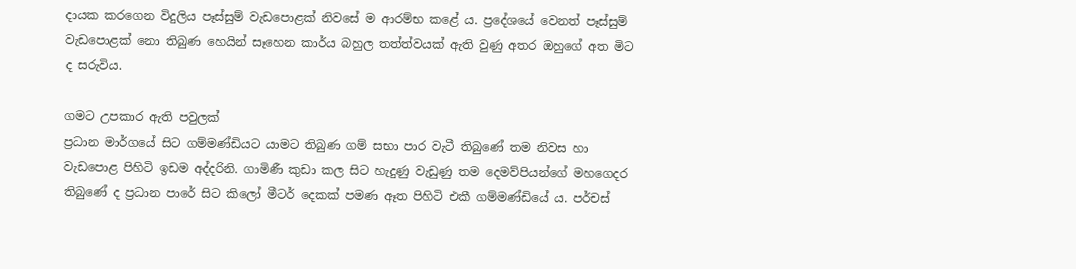දායක කරගෙන විදුලිය පෑස්සුම් වැඩපොළක් නිවසේ ම ආරම්භ කළේ ය. ප්‍රදේශයේ වෙනත් පෑස්සුම් වැඩපොළක් නො තිබුණ හෙයින් සෑහෙන කාර්ය බහුල තත්ත්වයක් ඇති වුණු අතර ඔහුගේ අත මිට ද සරුවිය.

ගමට උපකාර ඇති පවුලක්
ප්‍රධාන මාර්ගයේ සිට ගම්මණ්ඩියට යාමට තිබුණ ගම් සභා පාර වැටී තිබුණේ තම නිවස හා වැඩපොළ පිහිටි ඉඩම අද්දරිනි. ගාමිණී කුඩා කල සිට හැදුණු වැඩුණු තම දෙමව්පියන්ගේ මහගෙදර තිබුණේ ද ප්‍රධාන පාරේ සිට කිලෝ මීටර් දෙකක් පමණ ඈත පිහිටි එකී ගම්මණ්ඩියේ ය. පර්චස්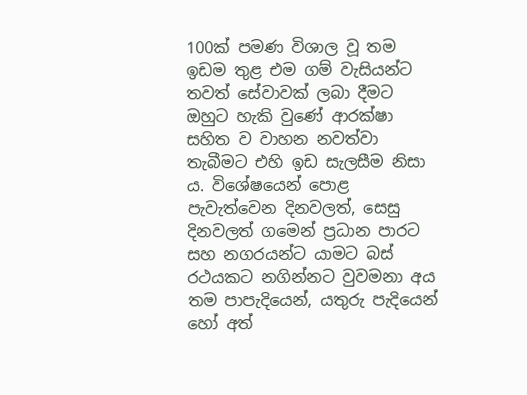100ක් පමණ විශාල වූ තම ඉඩම තුළ එම ගම් වැසියන්ට තවත් සේවාවක් ලබා දීමට ඔහුට හැකි වුණේ ආරක්ෂා සහිත ව වාහන නවත්වා තැබීමට එහි ඉඩ සැලසීම නිසා ය. විශේෂයෙන් පොළ පැවැත්වෙන දිනවලත්, සෙසු දිනවලත් ගමෙන් ප්‍රධාන පාරට සහ නගරයන්ට යාමට බස් රථයකට නගින්නට වුවමනා අය තම පාපැදියෙන්, යතුරු පැදියෙන් හෝ අත්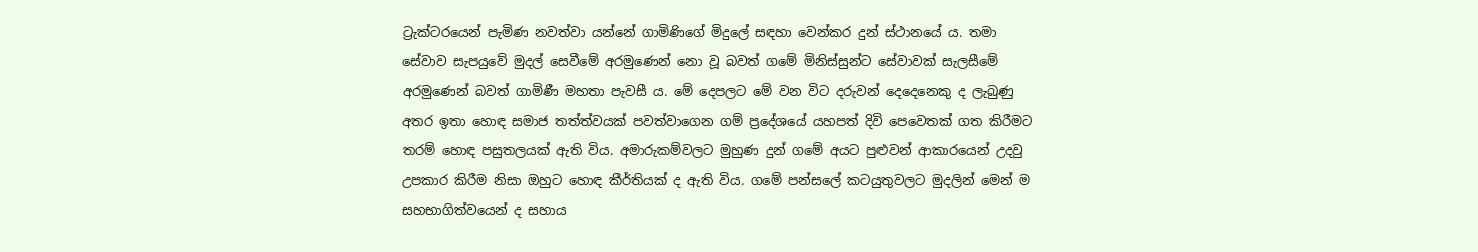ට්‍රැක්ටරයෙන් පැමිණ නවත්වා යන්නේ ගාමිණිගේ මිදුලේ සඳහා වෙන්කර දුන් ස්ථානයේ ය. තමා සේවාව සැපයුවේ මුදල් සෙවීමේ අරමුණෙන් නො වූ බවත් ගමේ මිනිස්සුන්ට සේවාවක් සැලසීමේ අරමුණෙන් බවත් ගාමිණී මහතා පැවසී ය. මේ දෙපලට මේ වන විට දරුවන් දෙදෙනෙකු ද ලැබුණු අතර ඉතා හොඳ සමාජ තත්ත්වයක් පවත්වාගෙන ගම් ප්‍රදේශයේ යහපත් දිවි පෙවෙතක් ගත කිරීමට තරම් හොඳ පසුතලයක් ඇති විය. අමාරුකම්වලට මුහුණ දුන් ගමේ අයට පුළුවන් ආකාරයෙන් උදවු උපකාර කිරීම නිසා ඔහුට හොඳ කීර්තියක් ද ඇති විය. ගමේ පන්සලේ කටයුතුවලට මුදලින් මෙන් ම සහභාගිත්වයෙන් ද සහාය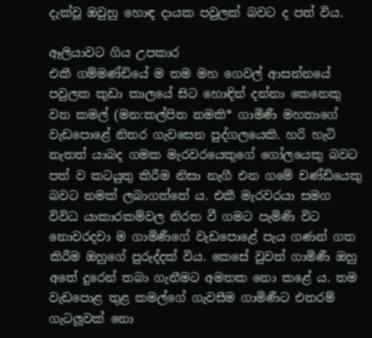දැක්වූ ඔවුහු හොඳ දායක පවුලක් බවට ද පත් විය.

ඈලියාවට ගිය උපකාර
එකී ගම්මණ්ඩියේ ම තම මහ ගෙවල් ආසන්නයේ පවුලක කුඩා කාලයේ සිට හොඳින් දන්නා කෙනෙකු වන කමල් (මන:කල්පිත නමකි* ගාමිණී මහතාගේ වැඩපොළේ නිතර ගැවසෙන පුද්ගලයෙකි. හරි හැටි නැතත් යාබද ගමක මැරවරයෙකුගේ ගෝලයෙකු බවට පත් ව කටයුතු කිරීම නිසා නැගී එන ගමේ චණ්ඩියෙකු බවට නමක් ලබාගත්තේ ය. එකී මැරවරයා සමග විවිධ යාකාරකම්වල නිරත වී ගමට පැමිණි විට නොවරදවා ම ගාමිණීගේ වැඩපොළේ පැය ගණන් ගත කිරීම ඔහුගේ පුරුද්දක් විය. කෙසේ වුවත් ගාමිණී ඔහු අතේ දුරෙන් තබා ගැනීමට අමතක නො කළේ ය. තම වැඩපොළ තුළ කමල්ගේ ගැවසීම ගාමිණීට එතරම් ගැටලූවක් නො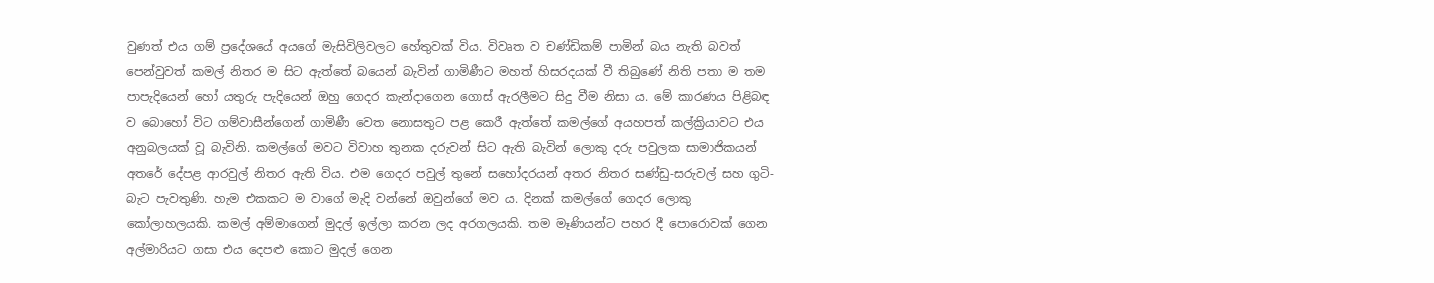වුණත් එය ගම් ප්‍රදේශයේ අයගේ මැසිවිලිවලට හේතුවක් විය. විවෘත ව චණ්ඩිකම් පාමින් බය නැති බවත් පෙන්වුවත් කමල් නිතර ම සිට ඇත්තේ බයෙන් බැවින් ගාමිණීට මහත් හිසරදයක් වී තිබුණේ නිති පතා ම තම පාපැදියෙන් හෝ යතුරු පැදියෙන් ඔහු ගෙදර කැන්දාගෙන ගොස් ඇරලීමට සිදු වීම නිසා ය. මේ කාරණය පිළිබඳ ව බොහෝ විට ගම්වාසීන්ගෙන් ගාමිණී වෙත නොසතුට පළ කෙරී ඇත්තේ කමල්ගේ අයහපත් කල්ක්‍රියාවට එය අනුබලයක් වූ බැවිනි. කමල්ගේ මවට විවාහ තුනක දරුවන් සිට ඇති බැවින් ලොකු දරු පවුලක සාමාජිකයන් අතරේ දේපළ ආරවුල් නිතර ඇති විය. එම ගෙදර පවුල් තුනේ සහෝදරයන් අතර නිතර සණ්ඩු-සරුවල් සහ ගුටි-බැට පැවතුණි. හැම එකකට ම වාගේ මැදි වන්නේ ඔවුන්ගේ මව ය. දිනක් කමල්ගේ ගෙදර ලොකු කෝලාහලයකි. කමල් අම්මාගෙන් මුදල් ඉල්ලා කරන ලද අරගලයකි. තම මෑණියන්ට පහර දී පොරොවක් ගෙන අල්මාරියට ගසා එය දෙපළු කොට මුදල් ගෙන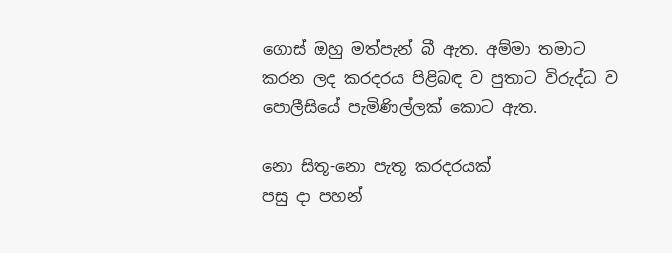ගොස් ඔහු මත්පැන් බී ඇත. අම්මා තමාට කරන ලද කරදරය පිළිබඳ ව පුතාට විරුද්ධ ව පොලීසියේ පැමිණිල්ලක් කොට ඇත.

නො සිතූ-නො පැතූ කරදරයක්
පසු දා පහන්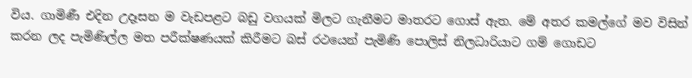විය. ගාමිණී එදින උදෑසන ම වැඩපළට බඩු වගයක් මිලට ගැනීමට මාතරට ගොස් ඇත. මේ අතර කමල්ගේ මව විසින් කරන ලද පැමිණිල්ල මත පරීක්ෂණයක් කිරීමට බස් රථයෙන් පැමිණි පොලිස් නිලධාරියාට ගම් ගොඩට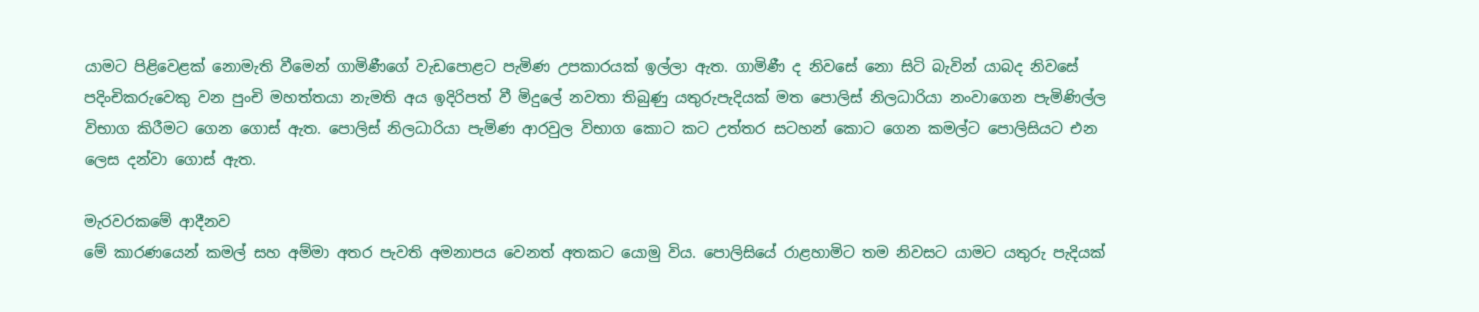යාමට පිළිවෙළක් නොමැති වීමෙන් ගාමිණීගේ වැඩපොළට පැමිණ උපකාරයක් ඉල්ලා ඇත. ගාමිණී ද නිවසේ නො සිටි බැවින් යාබද නිවසේ පදිංචිකරුවෙකු වන පුංචි මහත්තයා නැමති අය ඉදිරිපත් වී මිදුලේ නවතා තිබුණු යතුරුපැදියක් මත පොලිස් නිලධාරියා නංවාගෙන පැමිණිල්ල විභාග කිරීමට ගෙන ගොස් ඇත. පොලිස් නිලධාරියා පැමිණ ආරවුල විභාග කොට කට උත්තර සටහන් කොට ගෙන කමල්ට පොලිසියට එන ලෙස දන්වා ගොස් ඇත.

මැරවරකමේ ආදීනව
මේ කාරණයෙන් කමල් සහ අම්මා අතර පැවති අමනාපය වෙනත් අතකට යොමු විය. පොලිසියේ රාළහාමිට තම නිවසට යාමට යතුරු පැදියක්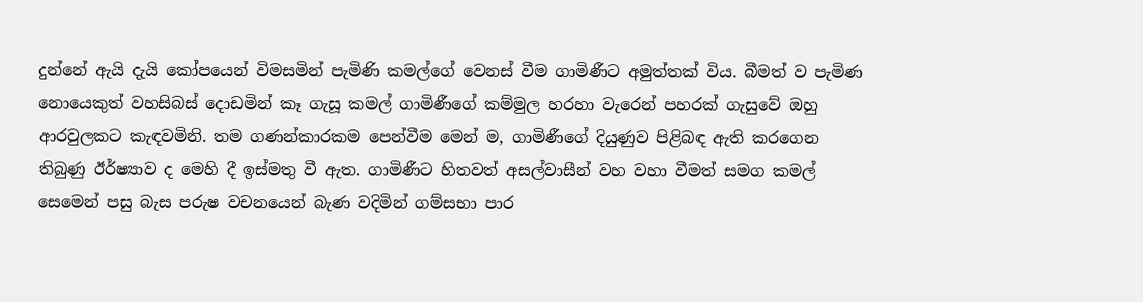දුන්නේ ඇයි දැයි කෝපයෙන් විමසමින් පැමිණි කමල්ගේ වෙනස් වීම ගාමිණීට අමුත්තක් විය. බීමත් ව පැමිණ නොයෙකුත් වහසිබස් දොඩමින් කෑ ගැසූ කමල් ගාමිණීගේ කම්මුල හරහා වැරෙන් පහරක් ගැසුවේ ඔහු ආරවුලකට කැඳවමිනි. තම ගණන්කාරකම පෙන්වීම මෙන් ම, ගාමිණීගේ දියුණුව පිළිබඳ ඇති කරගෙන තිබුණු ඊර්ෂ්‍යාව ද මෙහි දී ඉස්මතු වී ඇත. ගාමිණීට හිතවත් අසල්වාසීන් වහ වහා වීමත් සමග කමල් සෙමෙන් පසු බැස පරුෂ වචනයෙන් බැණ වදිමින් ගම්සභා පාර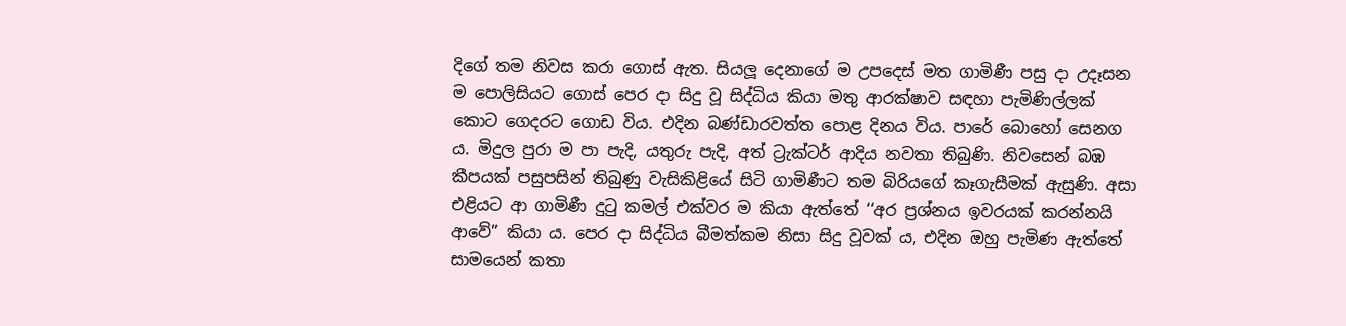දිගේ තම නිවස කරා ගොස් ඇත. සියලූ දෙනාගේ ම උපදෙස් මත ගාමිණී පසු දා උදෑසන ම පොලිසියට ගොස් පෙර දා සිදු වූ සිද්ධිය කියා මතු ආරක්ෂාව සඳහා පැමිණිල්ලක් කොට ගෙදරට ගොඩ විය. එදින බණ්ඩාරවත්ත පොළ දිනය විය. පාරේ බොහෝ සෙනග ය. මිදුල පුරා ම පා පැදි, යතුරු පැදි, අත් ට්‍රැක්ටර් ආදිය නවතා තිබුණි. නිවසෙන් බඹ කීපයක් පසුපසින් තිබුණු වැසිකිළියේ සිටි ගාමිණීට තම බිරියගේ කෑගැසීමක් ඇසුණි. අසා එළියට ආ ගාමිණී දුටු කමල් එක්වර ම කියා ඇත්තේ ‘‘අර ප්‍රශ්නය ඉවරයක් කරන්නයි ආවේ” කියා ය. පෙර දා සිද්ධිය බීමත්කම නිසා සිදු වූවක් ය, එදින ඔහු පැමිණ ඇත්තේ සාමයෙන් කතා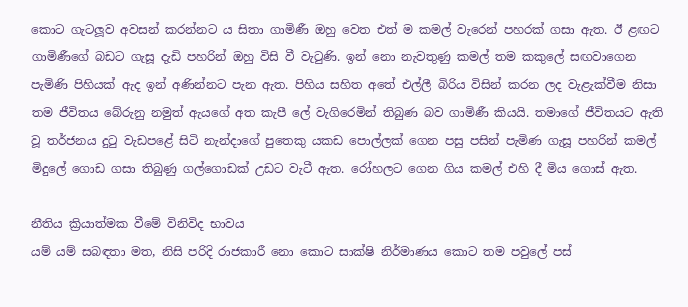කොට ගැටලූව අවසන් කරන්නට ය සිතා ගාමිණී ඔහු වෙත එත් ම කමල් වැරෙන් පහරක් ගසා ඇත. ඊ ළඟට ගාමිණීගේ බඩට ගැසූ දැඩි පහරින් ඔහු විසි වී වැටුණි. ඉන් නො නැවතුණු කමල් තම කකුලේ සඟවාගෙන පැමිණි පිහියක් ඇද ඉන් අණින්නට පැන ඇත. පිහිය සහිත අතේ එල්ලී බිරිය විසින් කරන ලද වැළැක්වීම නිසා තම ජීවිතය බේරුනු නමුත් ඇයගේ අත කැපී ලේ වැගිරෙමින් තිබුණ බව ගාමිණී කියයි. තමාගේ ජීවිතයට ඇති වූ තර්ජනය දුටු වැඩපළේ සිටි නැන්දාගේ පුතෙකු යකඩ පොල්ලක් ගෙන පසු පසින් පැමිණ ගැසූ පහරින් කමල් මිදුලේ ගොඩ ගසා තිබුණු ගල්ගොඩක් උඩට වැටී ඇත. රෝහලට ගෙන ගිය කමල් එහි දී මිය ගොස් ඇත.

නීතිය ක්‍රියාත්මක වීමේ විනිවිද භාවය
යම් යම් සබඳතා මත, නිසි පරිදි රාජකාරී නො කොට සාක්ෂි නිර්මාණය කොට තම පවුලේ පස්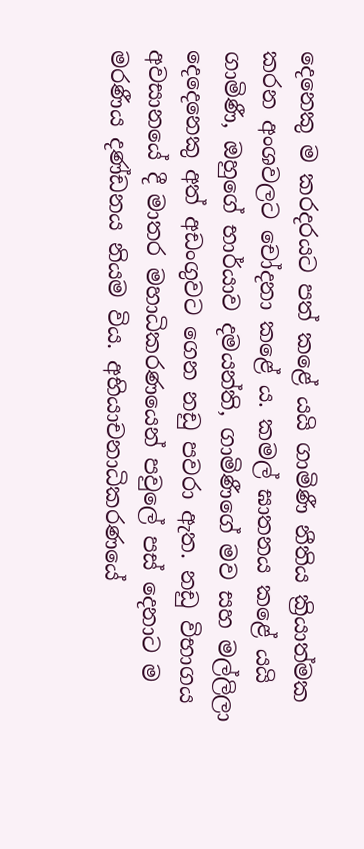දෙනෙකු ම කරදරයට පත් කළේ යයි ගාමිණී නීතිය ක්‍රියාත්මක කරන අංශවලට චෝදනා කළේ ය. කමල් ඝාතනය කළේ යයි ගාමිණී, ඔහුගේ භාර්යාව දමයන්ති, ගාමිණීගේ මව සහ මල්ලිලා දෙදෙනෙකු අත් අඩංගුවට ගෙන නඩු පවරා ඇත. නඩු විභාගය අවසානයේ දී මාතර මහාධිකරණයෙන් පවුලේ පස් දෙනාට ම
මරණීය දණ්ඩනය නියම විය. අභියාචනාධිකරණයේ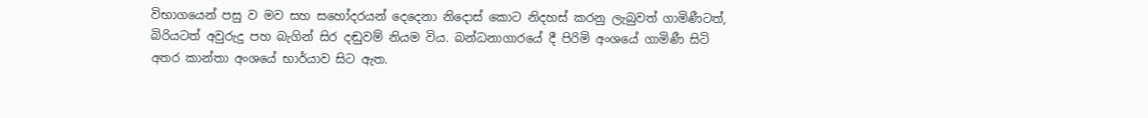විභාගයෙන් පසු ව මව සහ සහෝදරයන් දෙදෙනා නිදොස් කොට නිදහස් කරනු ලැබුවත් ගාමිණීටත්, බිරියටත් අවුරුදු පහ බැගින් සිර දඬුවම් නියම විය. බන්ධනාගාරයේ දී පිරිමි අංශයේ ගාමිණී සිටි අතර කාන්තා අංශයේ භාර්යාව සිට ඇත.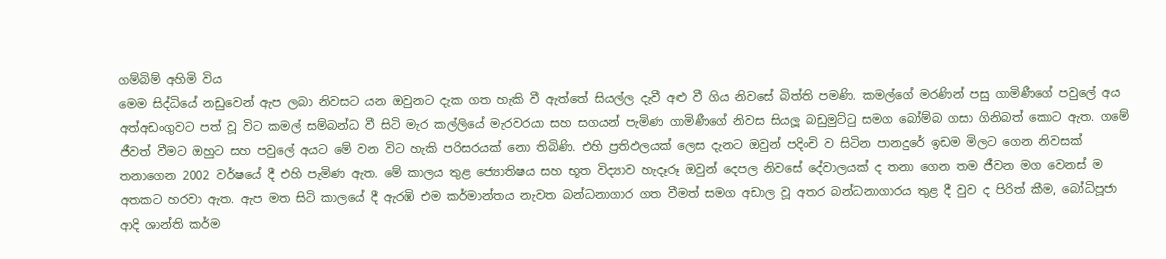ගම්බිම් අහිමි විය
මෙම සිද්ධියේ නඩුවෙන් ඇප ලබා නිවසට යන ඔවුනට දැක ගත හැකි වී ඇත්තේ සියල්ල දැවී අළු වී ගිය නිවසේ බිත්ති පමණි. කමල්ගේ මරණින් පසු ගාමිණීගේ පවුලේ අය අත්අඩංගුවට පත් වූ විට කමල් සම්බන්ධ වී සිටි මැර කල්ලියේ මැරවරයා සහ සගයන් පැමිණ ගාමිණීගේ නිවස සියලූ බඩුමුට්ටු සමග බෝම්බ ගසා ගිනිබත් කොට ඇත. ගමේ ජීවත් වීමට ඔහුට සහ පවුලේ අයට මේ වන විට හැකි පරිසරයක් නො තිබිණි. එහි ප්‍රතිඵලයක් ලෙස දැනට ඔවුන් පදිංචි ව සිටින පානදුරේ ඉඩම මිලට ගෙන නිවසක් තනාගෙන 2002 වර්ෂයේ දී එහි පැමිණ ඇත. මේ කාලය තුළ ජ්‍යොතිෂය සහ භූත විද්‍යාව හැදෑරූ ඔවුන් දෙපල නිවසේ දේවාලයක් ද තනා ගෙන තම ජීවන මග වෙනස් ම අතකට හරවා ඇත. ඇප මත සිටි කාලයේ දී ඇරඹි එම කර්මාන්තය නැවත බන්ධනාගාර ගත වීමත් සමග අඩාල වූ අතර බන්ධනාගාරය තුළ දී වුව ද පිරිත් කීම, බෝධිපූජා ආදි ශාන්ති කර්ම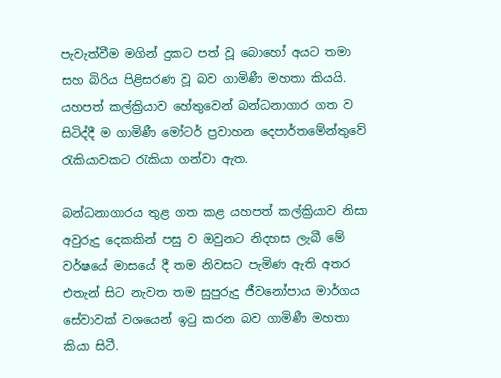පැවැත්වීම මගින් දුකට පත් වූ බොහෝ අයට තමා සහ බිරිය පිළිසරණ වූ බව ගාමිණී මහතා කියයි. යහපත් කල්ක්‍රියාව හේතුවෙන් බන්ධනාගාර ගත ව සිටිද්දී ම ගාමිණී මෝටර් ප්‍රවාහන දෙපාර්තමේන්තුවේ රැකියාවකට රැකියා ගන්වා ඇත.

බන්ධනාගාරය තුළ ගත කළ යහපත් කල්ක්‍රියාව නිසා අවුරුදු දෙකකින් පසු ව ඔවුනට නිදහස ලැබී මේ වර්ෂයේ මාසයේ දී තම නිවසට පැමිණ ඇති අතර එතැන් සිට නැවත තම සුපුරුදු ජීවනෝපාය මාර්ගය සේවාවක් වශයෙන් ඉටු කරන බව ගාමිණී මහතා කියා සිටී.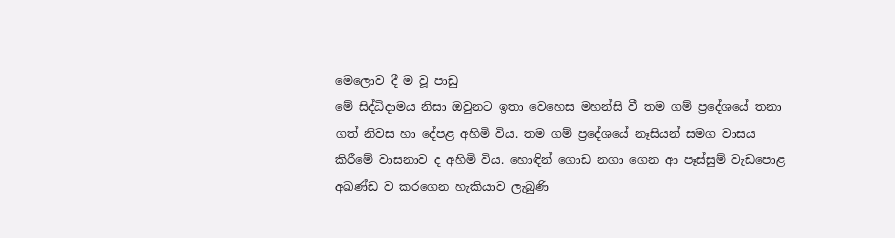මෙලොව දී ම වූ පාඩු
මේ සිද්ධිදාමය නිසා ඔවුනට ඉතා වෙහෙස මහන්සි වී තම ගම් ප්‍රදේශයේ තනා ගත් නිවස හා දේපළ අහිමි විය. තම ගම් ප්‍රදේශයේ නෑසියන් සමග වාසය කිරීමේ වාසනාව ද අහිමි විය. හොඳින් ගොඩ නගා ගෙන ආ පෑස්සුම් වැඩපොළ අඛණ්ඩ ව කරගෙන හැකියාව ලැබුණි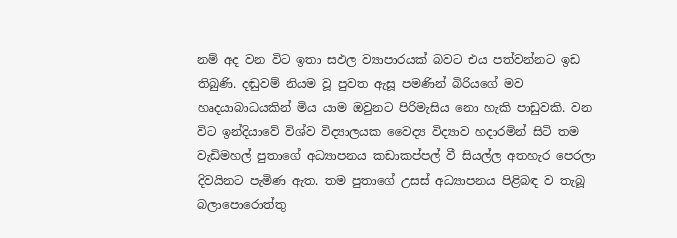නම් අද වන විට ඉතා සඵල ව්‍යාපාරයක් බවට එය පත්වන්නට ඉඩ තිබුණි. දඬුවම් නියම වූ පුවත ඇසූ පමණින් බිරියගේ මව හෘදයාබාධයකින් මිය යාම ඔවුනට පිරිමැසිය නො හැකි පාඩුවකි. වන විට ඉන්දියාවේ විශ්ව විද්‍යාලයක වෛද්‍ය විද්‍යාව හදාරමින් සිටි තම වැඩිමහල් පුතාගේ අධ්‍යාපනය කඩාකප්පල් වී සියල්ල අතහැර පෙරලා දිවයිනට පැමිණ ඇත. තම පුතාගේ උසස් අධ්‍යාපනය පිළිබඳ ව තැබූ බලාපොරොත්තු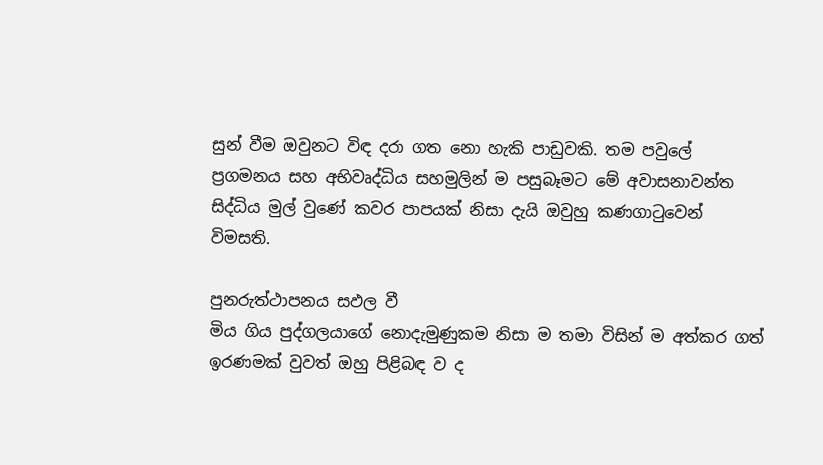සුන් වීම ඔවුනට විඳ දරා ගත නො හැකි පාඩුවකි. තම පවුලේ ප්‍රගමනය සහ අභිවෘද්ධිය සහමුලින් ම පසුබෑමට මේ අවාසනාවන්ත සිද්ධිය මුල් වුණේ කවර පාපයක් නිසා දැයි ඔවුහු කණගාටුවෙන් විමසති.

පුනරුත්ථාපනය සඵල වී
මිය ගිය පුද්ගලයාගේ නොදැමුණුකම නිසා ම තමා විසින් ම අත්කර ගත් ඉරණමක් වුවත් ඔහු පිළිබඳ ව ද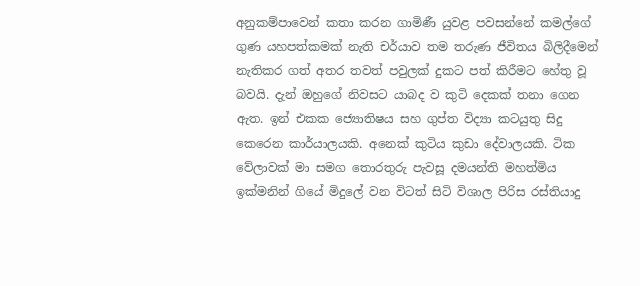අනුකම්පාවෙන් කතා කරන ගාමිණී යුවළ පවසන්නේ කමල්ගේ ගුණ යහපත්කමක් නැති චර්යාව තම තරුණ ජීවිතය බිලිදීමෙන් නැතිකර ගත් අතර තවත් පවුලක් දුකට පත් කිරීමට හේතු වූ බවයි. දැන් ඔහුගේ නිවසට යාබද ව කුටි දෙකක් තනා ගෙන ඇත. ඉන් එකක ජ්‍යොතිෂය සහ ගුප්ත විද්‍යා කටයුතු සිදු කෙරෙන කාර්යාලයකි. අනෙක් කුටිය කුඩා දේවාලයකි. ටික වේලාවක් මා සමග තොරතුරු පැවසූ දමයන්ති මහත්මිය ඉක්මනින් ගියේ මිදුලේ වන විටත් සිටි විශාල පිරිස රස්තියාදු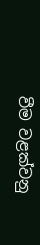වීම වළක්වනු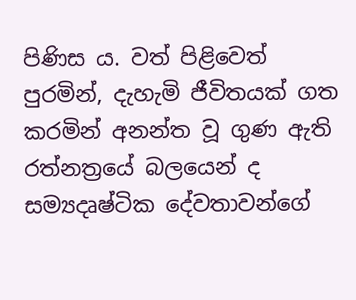පිණිස ය. වත් පිළිවෙත් පුරමින්, දැහැමි ජීවිතයක් ගත කරමින් අනන්ත වූ ගුණ ඇති රත්නත්‍රයේ බලයෙන් ද සම්‍යදෘෂ්ටික දේවතාවන්ගේ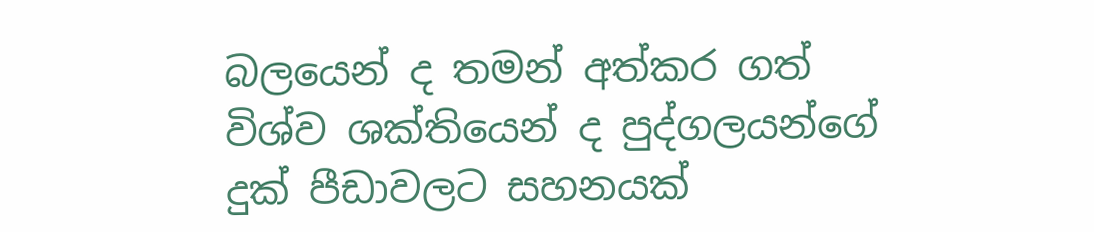බලයෙන් ද තමන් අත්කර ගත් විශ්ව ශක්තියෙන් ද පුද්ගලයන්ගේ දුක් පීඩාවලට සහනයක්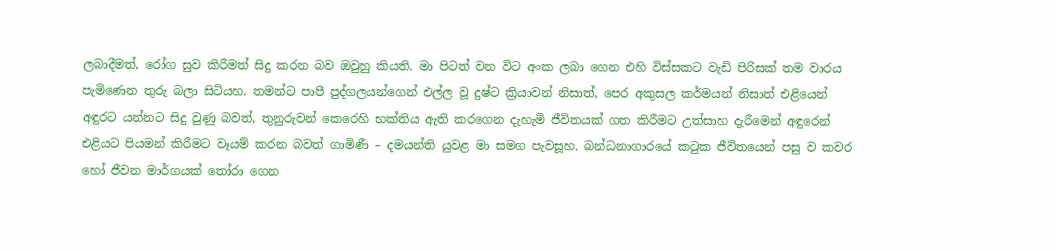ලබාදීමත්, රෝග සුව කිරීමත් සිදු කරන බව ඔවුහු කියති. මා පිටත් වන විට අංක ලබා ගෙන එහි විස්සකට වැඩි පිරිසක් තම වාරය පැමිණෙන තුරු බලා සිටියහ. තමන්ට පාපී පුද්ගලයන්ගෙන් එල්ල වූ දුෂ්ට ක්‍රියාවන් නිසාත්, පෙර අකුසල කර්මයන් නිසාත් එළියෙන් අඳුරට යන්නට සිදු වුණු බවත්, තුනුරුවන් කෙරෙහි භක්තිය ඇති කරගෙන දැහැමි ජීවිතයක් ගත කිරීමට උත්සාහ දැරීමෙන් අඳුරෙන් එළියට පියමන් කිරීමට වෑයම් කරන බවත් ගාමිණී – දමයන්ති යුවළ මා සමග පැවසූහ. බන්ධනාගාරයේ කටුක ජීවිතයෙන් පසු ව කවර හෝ ජීවන මාර්ගයක් තෝරා ගෙන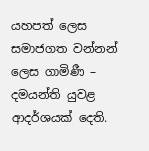යහපත් ලෙස සමාජගත වන්නන් ලෙස ගාමිණී – දමයන්ති යුවළ ආදර්ශයක් දෙති.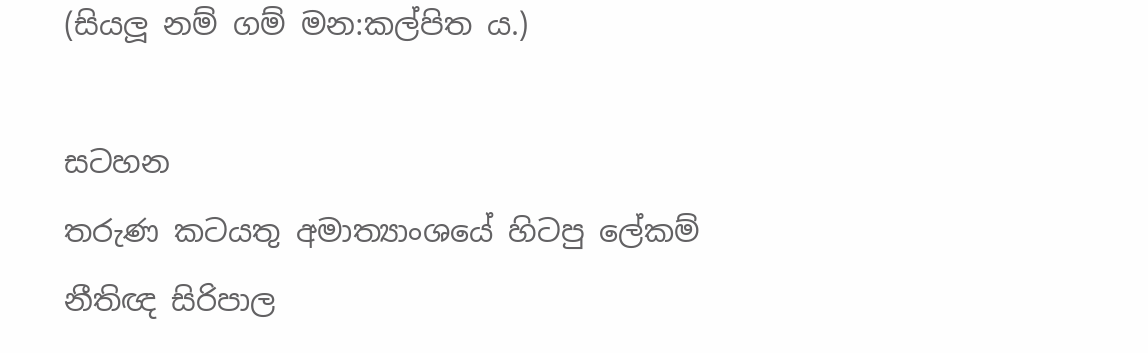(සියලූ නම් ගම් මන:කල්පිත ය.)

සටහන
තරුණ කටයතු අමාත්‍යාංශයේ හිටපු ලේකම්
නීතිඥ සිරිපාල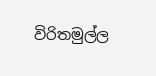විරිතමුල්ල